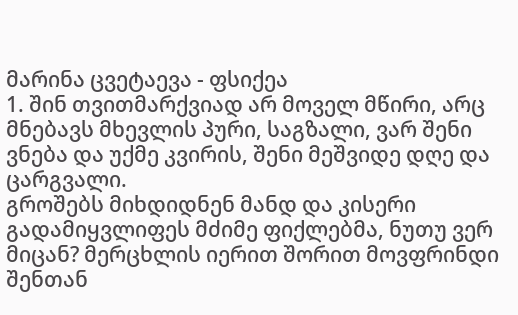მარინა ცვეტაევა - ფსიქეა
1. შინ თვითმარქვიად არ მოველ მწირი, არც მნებავს მხევლის პური, საგზალი, ვარ შენი ვნება და უქმე კვირის, შენი მეშვიდე დღე და ცარგვალი.
გროშებს მიხდიდნენ მანდ და კისერი გადამიყვლიფეს მძიმე ფიქლებმა, ნუთუ ვერ მიცან? მერცხლის იერით შორით მოვფრინდი შენთან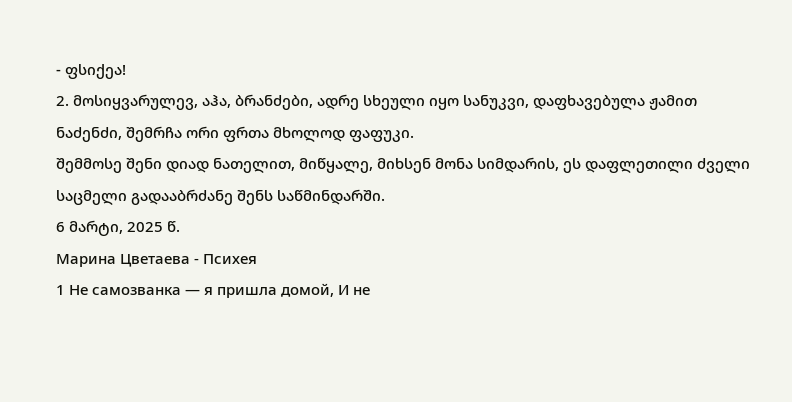- ფსიქეა!
2. მოსიყვარულევ, აჰა, ბრანძები, ადრე სხეული იყო სანუკვი, დაფხავებულა ჟამით ნაძენძი, შემრჩა ორი ფრთა მხოლოდ ფაფუკი.
შემმოსე შენი დიად ნათელით, მიწყალე, მიხსენ მონა სიმდარის, ეს დაფლეთილი ძველი საცმელი გადააბრძანე შენს საწმინდარში.
6 მარტი, 2025 წ.
Марина Цветаева - Психея
1 Не самозванка — я пришла домой, И не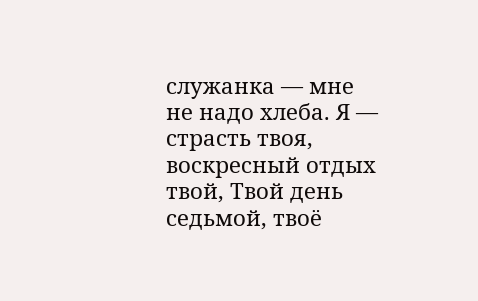служанка — мне не надо хлеба. Я — страсть твоя, воскресный отдых твой, Твой день седьмой, твоё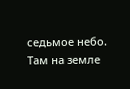седьмое небо.
Там на земле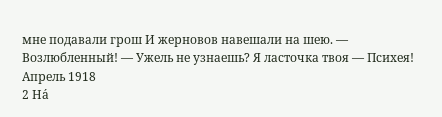мне подавали грош И жерновов навешали на шею. — Возлюбленный! — Ужель не узнаешь? Я ласточка твоя — Психея!
Апрель 1918
2 На́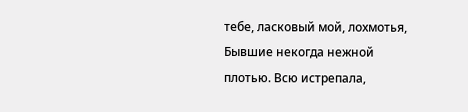тебе, ласковый мой, лохмотья, Бывшие некогда нежной плотью. Всю истрепала,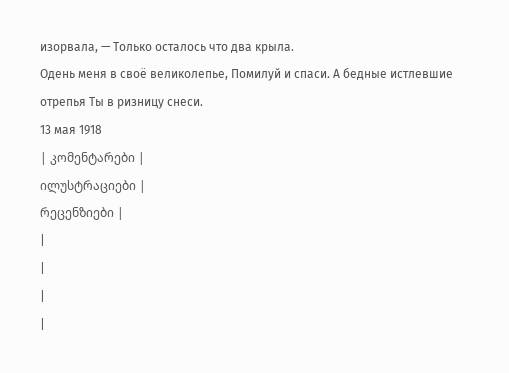изорвала, — Только осталось что два крыла.
Одень меня в своё великолепье, Помилуй и спаси. А бедные истлевшие отрепья Ты в ризницу снеси.
13 мая 1918
| კომენტარები |
ილუსტრაციები |
რეცენზიები |
|
|
|
|